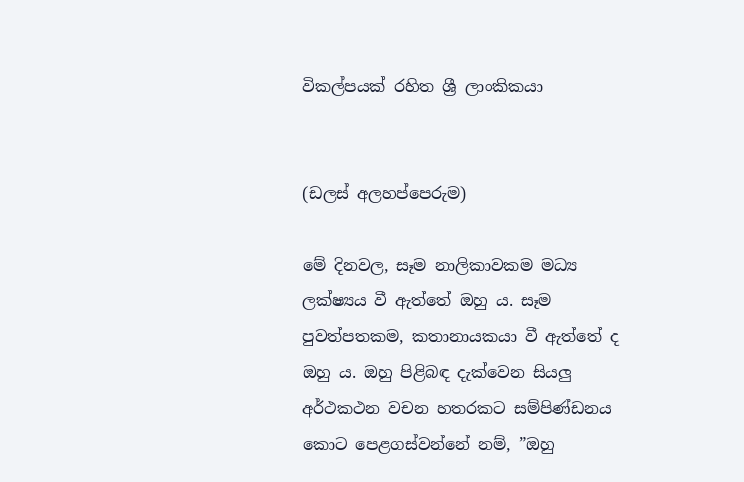විකල්පයක් රහිත ශ්‍රී ලාංකිකයා


(ඩලස් අලහප්පෙරුම)

මේ දිනවල, සෑම නාලිකාවකම මධ්‍ය ලක්ෂ්‍යය වී ඇත්තේ ඔහු ය. සෑම පුවත්පතකම, කතානායකයා වී ඇත්තේ ද ඔහු ය. ඔහු පිළිබඳ දැක්වෙන සියලු‍ අර්ථකථන වචන හතරකට සම්පිණ්ඩනය කොට පෙළගස්වන්නේ නම්, ”ඔහු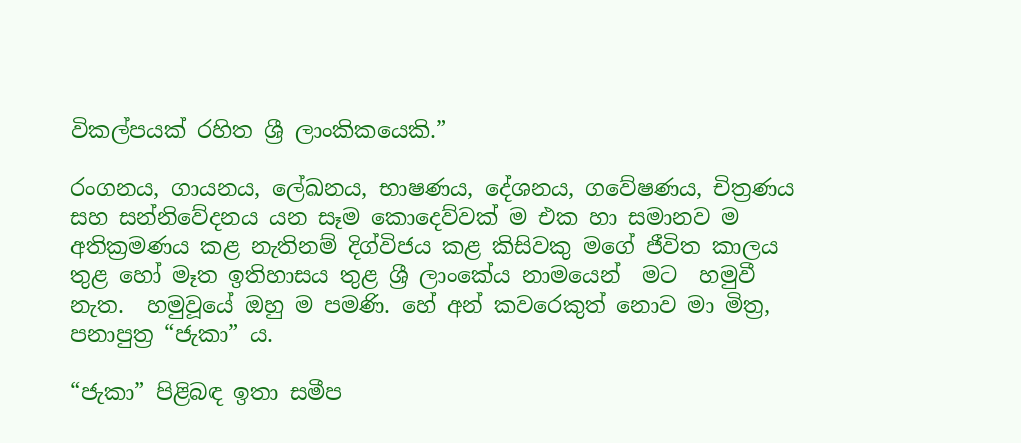විකල්පයක් රහිත ශ්‍රී ලාංකිකයෙකි.”

රංගනය, ගායනය, ලේඛනය, භාෂණය, දේශනය, ගවේෂණය, චිත්‍රණය සහ සන්නිවේදනය යන සෑම කොදෙව්වක් ම එක හා සමානව ම අතික්‍රමණය කළ නැතිනම් දිග්විජය කළ කිසිවකු මගේ ජීවිත කාලය තුළ හෝ මෑත ඉතිහාසය තුළ ශ්‍රී ලාංකේය නාමයෙන්  මට  හමුවී නැත.  හමුවූයේ ඔහු ම පමණි. හේ අන් කවරෙකුත් නොව මා මිත්‍ර, පනාපුත්‍ර “ජැකා” ය.

“ජැකා” පිළිබඳ ඉතා සමීප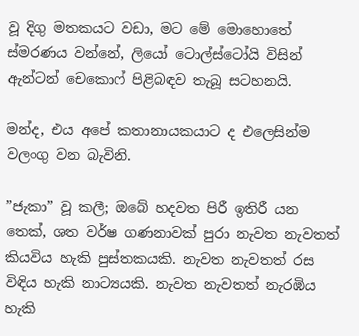වූ දිගු මතකයට වඩා, මට මේ මොහොතේ ස්මරණය වන්නේ, ලියෝ ටොල්ස්ටෝයි විසින් ඇන්ටන් චෙකොෆ් පිළිබඳව තැබූ සටහනයි.

මන්ද, එය අපේ කතානායකයාට ද එලෙසින්ම වලංගු වන බැවිනි.

”ජැකා” වූ කලී; ඔබේ හදවත පිරී ඉතිරී යන තෙක්, ශත වර්ෂ ගණනාවක් පුරා නැවත නැවතත් කියවිය හැකි පුස්තකයකි. නැවත නැවතත් රස විඳිය හැකි නාට්‍යයකි. නැවත නැවතත් නැරඹිය හැකි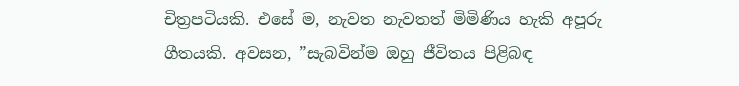චිත්‍රපටියකි. එසේ ම, නැවත නැවතත් මිමිණිය හැකි අපූරු ගීතයකි. අවසන, ”සැබවින්ම ඔහු ජීවිතය පිළිබඳ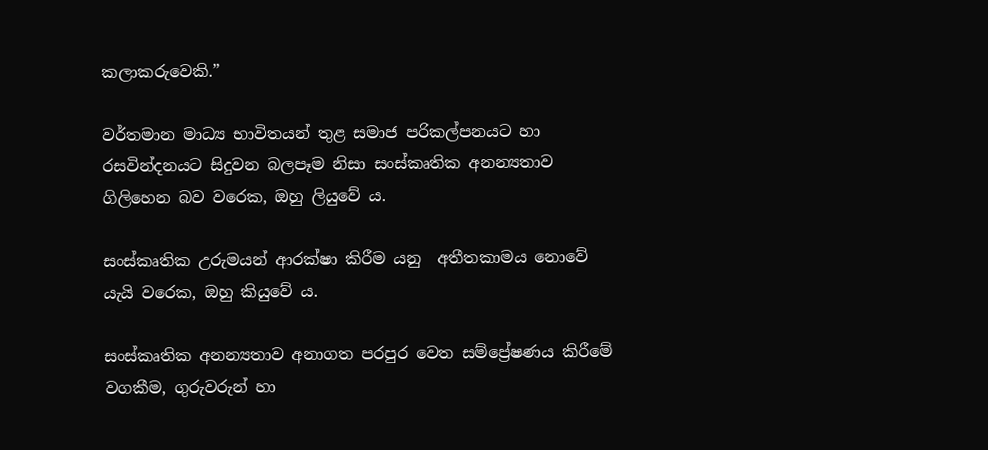කලාකරුවෙකි.”

වර්තමාන මාධ්‍ය භාවිතයන් තුළ සමාජ පරිකල්පනයට හා රසවින්දනයට සිදුවන බලපෑම නිසා සංස්කෘතික අනන්‍යතාව ගිලිහෙන බව වරෙක, ඔහු ලියුවේ ය.

සංස්කෘතික උරුමයන් ආරක්ෂා කිරීම යනු  අතීතකාමය නොවේ යැයි වරෙක, ඔහු කියුවේ ය.

සංස්කෘතික අනන්‍යතාව අනාගත පරපුර වෙත සම්ප්‍රේෂණය කිරීමේ වගකීම, ගුරුවරුන් හා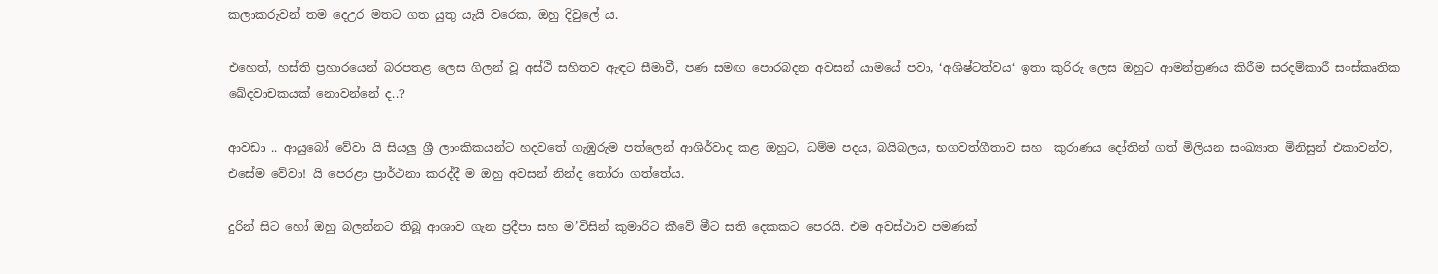කලාකරුවන් තම දෙඋර මතට ගත යුතු යැයි වරෙක, ඔහු දිවුලේ ය.

එහෙත්, හස්ති ප්‍රහාරයෙන් බරපතළ ලෙස ගිලන් වූ අස්ථි සහිතව ඇඳට සීමාවී, පණ සමඟ පොරබදන අවසන් යාමයේ පවා, ‘අශිෂ්ටත්වය‘ ඉතා කුරිරු ලෙස ඔහුට ආමන්ත්‍රණය කිරීම සරදම්කාරී සංස්කෘතික ඛේදවාචකයක් නොවන්නේ ද..?

ආවඩා .. ආයුබෝ වේවා යි සියලු‍ ශ්‍රී ලාංකිකයන්ට හදවතේ ගැඹුරුම පත්ලෙන් ආශිර්වාද කළ ඔහුට, ධම්ම පදය, බයිබලය, භගවත්ගීතාව සහ  කුරාණය දෝතින් ගත් මිලියන සංඛ්‍යාත මිනිසුන් එකාවන්ව, එසේම වේවා! යි පෙරළා ප්‍රාර්ථනා කරද්දී ම ඔහු අවසන් නින්ද තෝරා ගත්තේය.

දුරින් සිට හෝ ඔහු බලන්නට තිබූ ආශාව ගැන ප්‍රදීපා සහ ම’විසින් කුමාරිට කීවේ මීට සති දෙකකට පෙරයි. එම අවස්ථාව පමණක්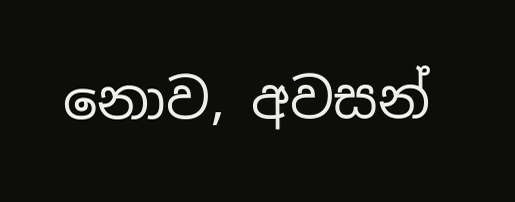නොව, අවසන්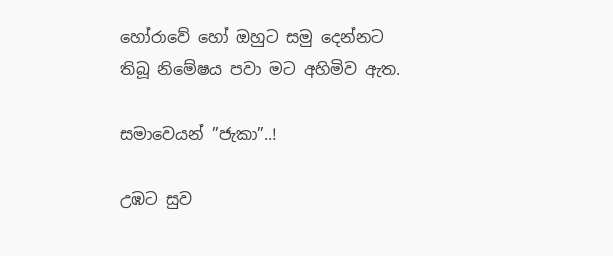හෝරාවේ හෝ ඔහුට සමු දෙන්නට තිබූ නිමේෂය පවා මට අහිමිව ඇත.

සමාවෙයන් ”ජැකා”..!

උඹට සුව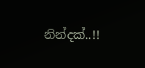නින්දක්..!!